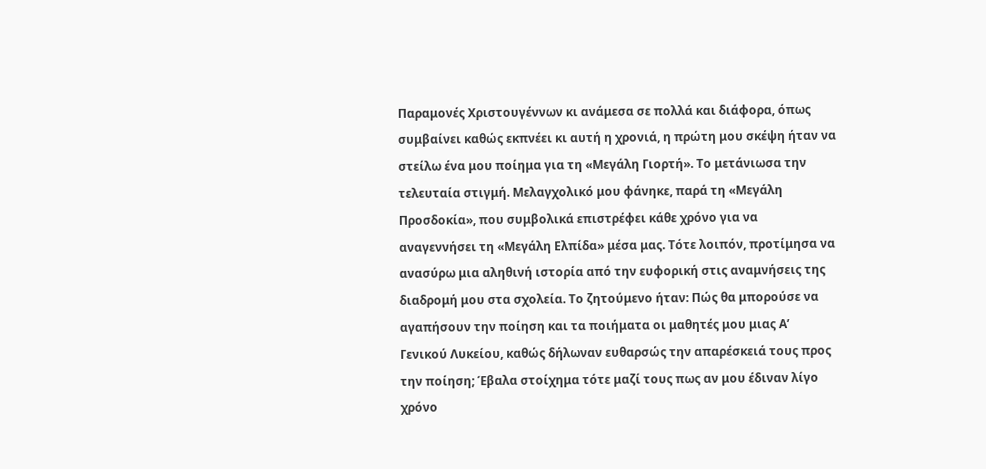Παραμονές Χριστουγέννων κι ανάμεσα σε πολλά και διάφορα, όπως συμβαίνει καθώς εκπνέει κι αυτή η χρονιά, η πρώτη μου σκέψη ήταν να στείλω ένα μου ποίημα για τη «Μεγάλη Γιορτή». Το μετάνιωσα την τελευταία στιγμή. Μελαγχολικό μου φάνηκε, παρά τη «Μεγάλη Προσδοκία», που συμβολικά επιστρέφει κάθε χρόνο για να αναγεννήσει τη «Μεγάλη Ελπίδα» μέσα μας. Τότε λοιπόν, προτίμησα να ανασύρω μια αληθινή ιστορία από την ευφορική στις αναμνήσεις της διαδρομή μου στα σχολεία. Το ζητούμενο ήταν: Πώς θα μπορούσε να αγαπήσουν την ποίηση και τα ποιήματα οι μαθητές μου μιας Α’ Γενικού Λυκείου, καθώς δήλωναν ευθαρσώς την απαρέσκειά τους προς την ποίηση; Έβαλα στοίχημα τότε μαζί τους πως αν μου έδιναν λίγο χρόνο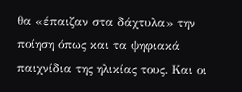θα «έπαιζαν στα δάχτυλα» την ποίηση όπως και τα ψηφιακά παιχνίδια της ηλικίας τους. Και οι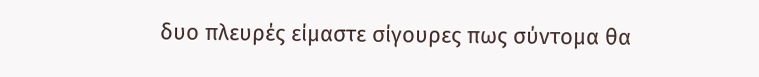δυο πλευρές είμαστε σίγουρες πως σύντομα θα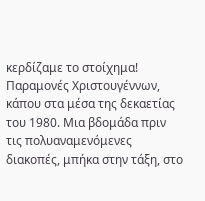κερδίζαμε το στοίχημα!
Παραμονές Χριστουγέννων, κάπου στα μέσα της δεκαετίας του 1980. Μια βδομάδα πριν τις πολυαναμενόμενες διακοπές, μπήκα στην τάξη, στο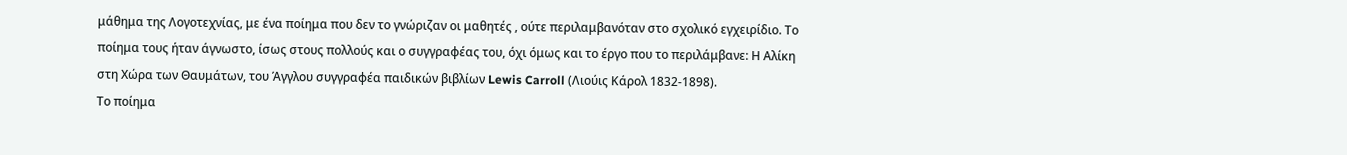μάθημα της Λογοτεχνίας, με ένα ποίημα που δεν το γνώριζαν οι μαθητές , ούτε περιλαμβανόταν στο σχολικό εγχειρίδιο. Το ποίημα τους ήταν άγνωστο, ίσως στους πολλούς και ο συγγραφέας του, όχι όμως και το έργο που το περιλάμβανε: Η Αλίκη στη Χώρα των Θαυμάτων, του Άγγλου συγγραφέα παιδικών βιβλίων Lewis Carroll (Λιούις Κάρολ 1832-1898).
Το ποίημα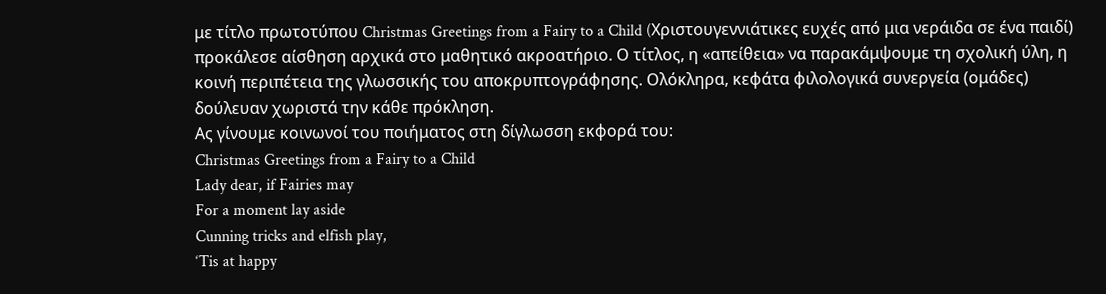με τίτλο πρωτοτύπου Christmas Greetings from a Fairy to a Child (Xριστουγεννιάτικες ευχές από μια νεράιδα σε ένα παιδί) προκάλεσε αίσθηση αρχικά στο μαθητικό ακροατήριο. Ο τίτλος, η «απείθεια» να παρακάμψουμε τη σχολική ύλη, η κοινή περιπέτεια της γλωσσικής του αποκρυπτογράφησης. Ολόκληρα, κεφάτα φιλολογικά συνεργεία (ομάδες) δούλευαν χωριστά την κάθε πρόκληση.
Ας γίνουμε κοινωνοί του ποιήματος στη δίγλωσση εκφορά του:
Christmas Greetings from a Fairy to a Child
Lady dear, if Fairies may
For a moment lay aside
Cunning tricks and elfish play,
‘Tis at happy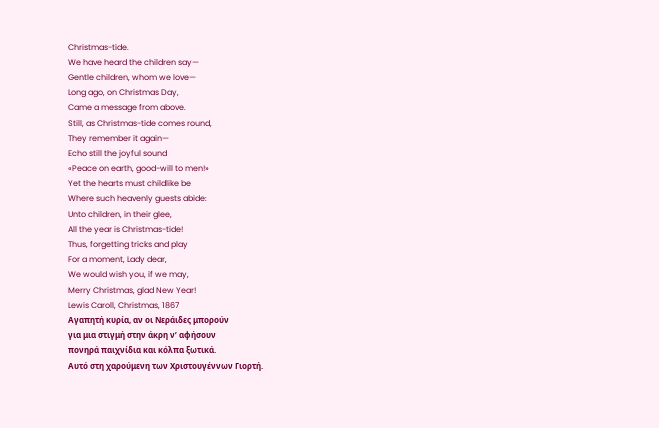Christmas-tide.
We have heard the children say—
Gentle children, whom we love—
Long ago, on Christmas Day,
Came a message from above.
Still, as Christmas-tide comes round,
They remember it again—
Echo still the joyful sound
«Peace on earth, good-will to men!»
Yet the hearts must childlike be
Where such heavenly guests abide:
Unto children, in their glee,
All the year is Christmas-tide!
Thus, forgetting tricks and play
For a moment, Lady dear,
We would wish you, if we may,
Merry Christmas, glad New Year!
Lewis Caroll, Christmas, 1867
Αγαπητή κυρία, αν οι Νεράιδες μπορούν
για μια στιγμή στην άκρη ν’ αφήσουν
πονηρά παιχνίδια και κόλπα ξωτικά.
Αυτό στη χαρούμενη των Χριστουγέννων Γιορτή.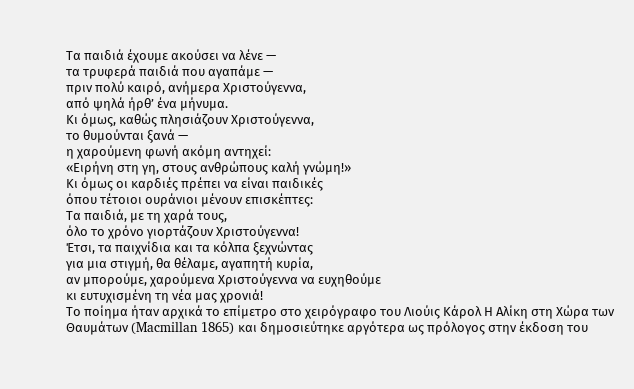Τα παιδιά έχουμε ακούσει να λένε —
τα τρυφερά παιδιά που αγαπάμε —
πριν πολύ καιρό, ανήμερα Χριστούγεννα,
από ψηλά ήρθ’ ένα μήνυμα.
Κι όμως, καθώς πλησιάζουν Χριστούγεννα,
το θυμούνται ξανά —
η χαρούμενη φωνή ακόμη αντηχεί:
«Ειρήνη στη γη, στους ανθρώπους καλή γνώμη!»
Κι όμως οι καρδιές πρέπει να είναι παιδικές
όπου τέτοιοι ουράνιοι μένουν επισκέπτες:
Τα παιδιά, με τη χαρά τους,
όλο το χρόνο γιορτάζουν Χριστούγεννα!
Έτσι, τα παιχνίδια και τα κόλπα ξεχνώντας
για μια στιγμή, θα θέλαμε, αγαπητή κυρία,
αν μπορούμε, χαρούμενα Χριστούγεννα να ευχηθούμε
κι ευτυχισμένη τη νέα μας χρονιά!
Το ποίημα ήταν αρχικά το επίμετρο στο χειρόγραφο του Λιούις Κάρολ Η Αλίκη στη Χώρα των Θαυμάτων (Macmillan 1865) και δημοσιεύτηκε αργότερα ως πρόλογος στην έκδοση του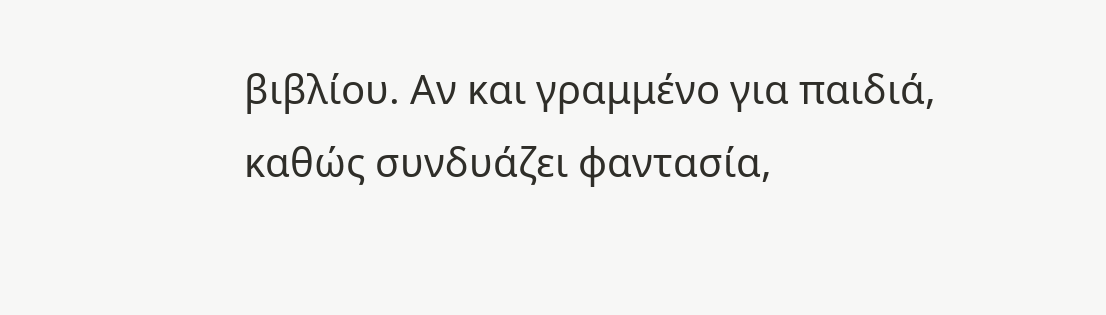βιβλίου. Αν και γραμμένο για παιδιά, καθώς συνδυάζει φαντασία,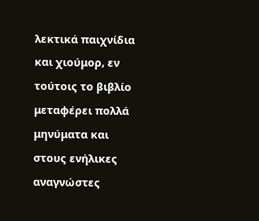λεκτικά παιχνίδια και χιούμορ, εν τούτοις το βιβλίο μεταφέρει πολλά μηνύματα και στους ενήλικες αναγνώστες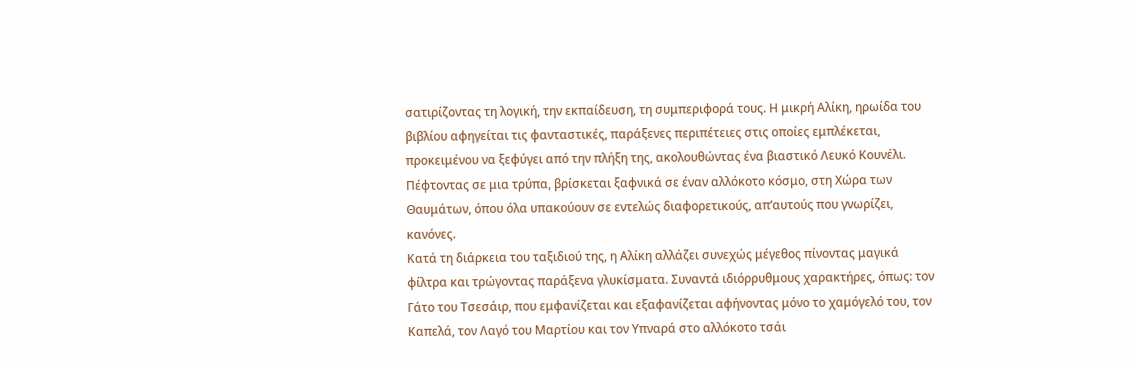σατιρίζοντας τη λογική, την εκπαίδευση, τη συμπεριφορά τους. Η μικρή Αλίκη, ηρωίδα του βιβλίου αφηγείται τις φανταστικές, παράξενες περιπέτειες στις οποίες εμπλέκεται, προκειμένου να ξεφύγει από την πλήξη της, ακολουθώντας ένα βιαστικό Λευκό Κουνέλι. Πέφτοντας σε μια τρύπα, βρίσκεται ξαφνικά σε έναν αλλόκοτο κόσμο, στη Χώρα των Θαυμάτων, όπου όλα υπακούουν σε εντελώς διαφορετικούς, απ’αυτούς που γνωρίζει, κανόνες.
Κατά τη διάρκεια του ταξιδιού της, η Αλίκη αλλάζει συνεχώς μέγεθος πίνοντας μαγικά φίλτρα και τρώγοντας παράξενα γλυκίσματα. Συναντά ιδιόρρυθμους χαρακτήρες, όπως: τον Γάτο του Τσεσάιρ, που εμφανίζεται και εξαφανίζεται αφήνοντας μόνο το χαμόγελό του, τον Καπελά, τον Λαγό του Μαρτίου και τον Υπναρά στο αλλόκοτο τσάι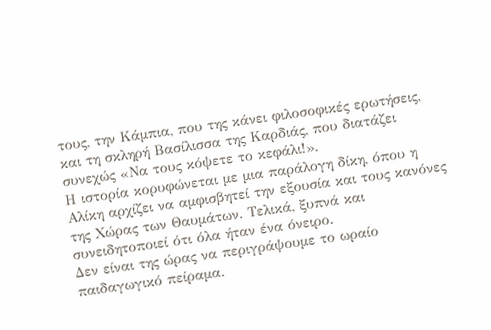τους, την Κάμπια, που της κάνει φιλοσοφικές ερωτήσεις, και τη σκληρή Βασίλισσα της Καρδιάς, που διατάζει συνεχώς «Να τους κόψετε το κεφάλι!».
Η ιστορία κορυφώνεται με μια παράλογη δίκη, όπου η Αλίκη αρχίζει να αμφισβητεί την εξουσία και τους κανόνες της Χώρας των Θαυμάτων. Τελικά, ξυπνά και συνειδητοποιεί ότι όλα ήταν ένα όνειρο.
Δεν είναι της ώρας να περιγράψουμε το ωραίο παιδαγωγικό πείραμα.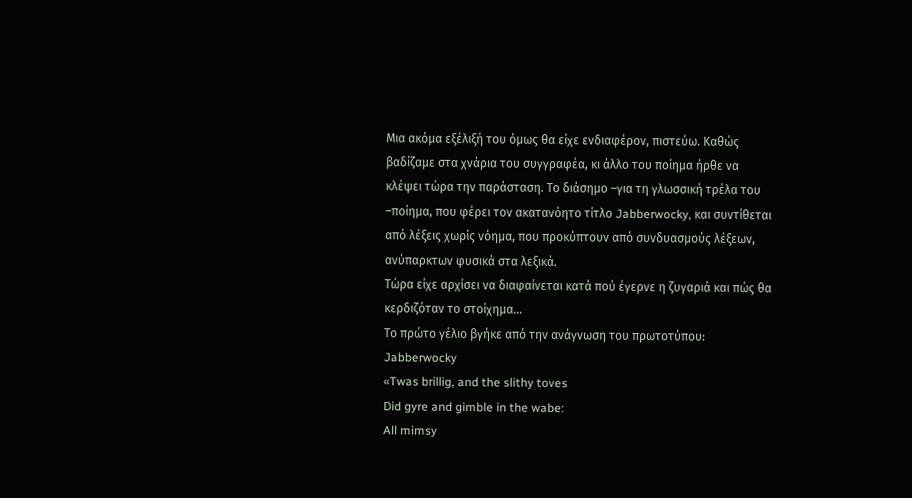Μια ακόμα εξέλιξή του όμως θα είχε ενδιαφέρον, πιστεύω. Καθώς βαδίζαμε στα χνάρια του συγγραφέα, κι άλλο του ποίημα ήρθε να κλέψει τώρα την παράσταση. Το διάσημο –για τη γλωσσική τρέλα του –ποίημα, που φέρει τον ακατανόητο τίτλο Jabberwocky, και συντίθεται από λέξεις χωρίς νόημα, που προκύπτουν από συνδυασμούς λέξεων, ανύπαρκτων φυσικά στα λεξικά.
Τώρα είχε αρχίσει να διαφαίνεται κατά πού έγερνε η ζυγαριά και πώς θα κερδιζόταν το στοίχημα…
Το πρώτο γέλιο βγήκε από την ανάγνωση του πρωτοτύπου:
Jabberwocky
«Twas brillig, and the slithy toves
Did gyre and gimble in the wabe:
All mimsy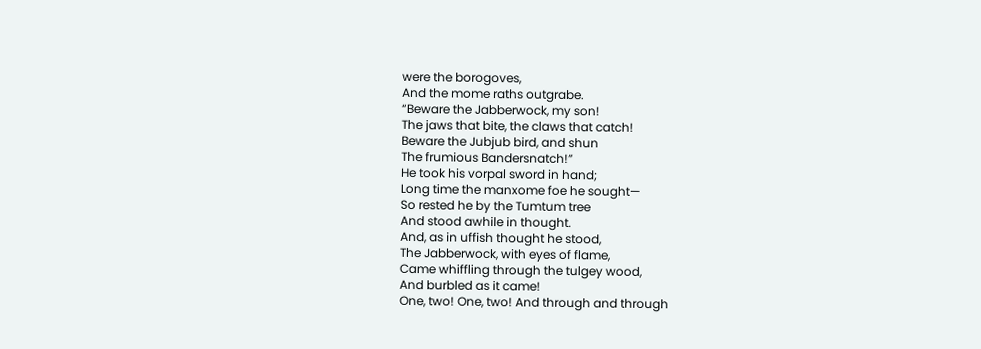were the borogoves,
And the mome raths outgrabe.
“Beware the Jabberwock, my son!
The jaws that bite, the claws that catch!
Beware the Jubjub bird, and shun
The frumious Bandersnatch!”
He took his vorpal sword in hand;
Long time the manxome foe he sought—
So rested he by the Tumtum tree
And stood awhile in thought.
And, as in uffish thought he stood,
The Jabberwock, with eyes of flame,
Came whiffling through the tulgey wood,
And burbled as it came!
One, two! One, two! And through and through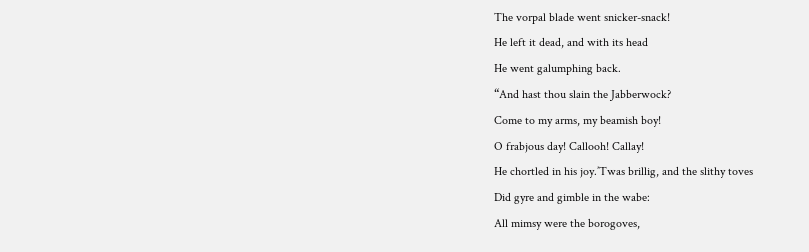The vorpal blade went snicker-snack!
He left it dead, and with its head
He went galumphing back.
“And hast thou slain the Jabberwock?
Come to my arms, my beamish boy!
O frabjous day! Callooh! Callay!
He chortled in his joy.’Twas brillig, and the slithy toves
Did gyre and gimble in the wabe:
All mimsy were the borogoves,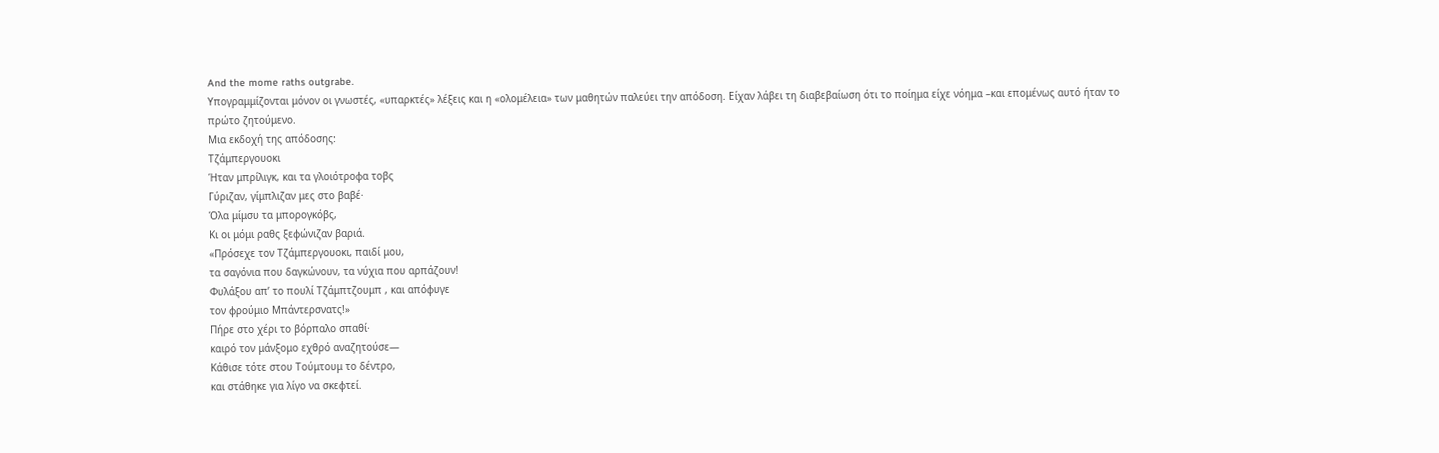And the mome raths outgrabe.
Υπογραμμίζονται μόνον οι γνωστές, «υπαρκτές» λέξεις και η «ολομέλεια» των μαθητών παλεύει την απόδοση. Είχαν λάβει τη διαβεβαίωση ότι το ποίημα είχε νόημα –και επομένως αυτό ήταν το πρώτο ζητούμενο.
Μια εκδοχή της απόδοσης:
Τζάμπεργουοκι
Ήταν μπρίλιγκ, και τα γλοιότροφα τοβς
Γύριζαν, γίμπλιζαν μες στο βαβέ·
Όλα μίμσυ τα μπορογκόβς,
Κι οι μόμι ραθς ξεφώνιζαν βαριά.
«Πρόσεχε τον Τζάμπεργουοκι, παιδί μου,
τα σαγόνια που δαγκώνουν, τα νύχια που αρπάζουν!
Φυλάξου απ’ το πουλί Τζάμπτζουμπ , και απόφυγε
τον φρούμιο Μπάντερσνατς!»
Πήρε στο χέρι το βόρπαλο σπαθί·
καιρό τον μάνξομο εχθρό αναζητούσε—
Κάθισε τότε στου Τούμτουμ το δέντρο,
και στάθηκε για λίγο να σκεφτεί.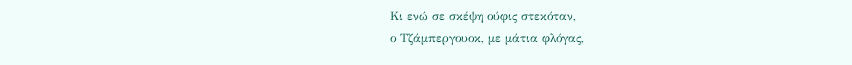Κι ενώ σε σκέψη ούφις στεκόταν,
ο Τζάμπεργουοκ, με μάτια φλόγας,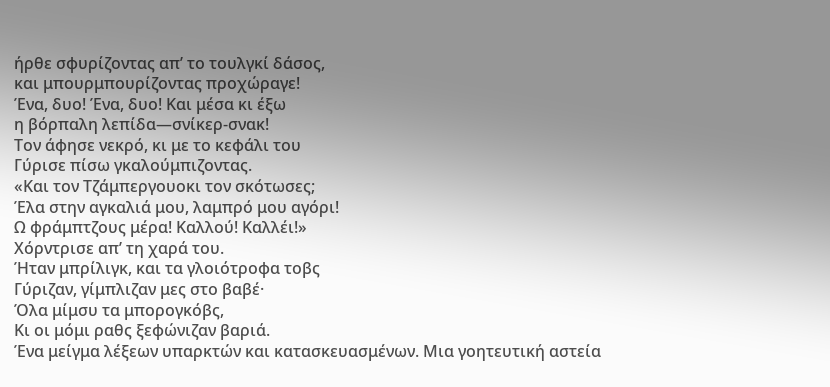ήρθε σφυρίζοντας απ’ το τουλγκί δάσος,
και μπουρμπουρίζοντας προχώραγε!
Ένα, δυο! Ένα, δυο! Και μέσα κι έξω
η βόρπαλη λεπίδα—σνίκερ-σνακ!
Τον άφησε νεκρό, κι με το κεφάλι του
Γύρισε πίσω γκαλούμπιζοντας.
«Και τον Τζάμπεργουοκι τον σκότωσες;
Έλα στην αγκαλιά μου, λαμπρό μου αγόρι!
Ω φράμπτζους μέρα! Καλλού! Καλλέι!»
Χόρντρισε απ’ τη χαρά του.
Ήταν μπρίλιγκ, και τα γλοιότροφα τοβς
Γύριζαν, γίμπλιζαν μες στο βαβέ·
Όλα μίμσυ τα μπορογκόβς,
Κι οι μόμι ραθς ξεφώνιζαν βαριά.
Ένα μείγμα λέξεων υπαρκτών και κατασκευασμένων. Μια γοητευτική αστεία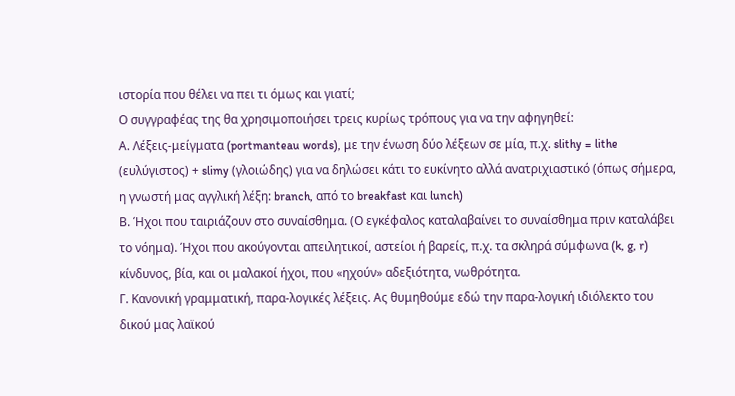ιστορία που θέλει να πει τι όμως και γιατί;
Ο συγγραφέας της θα χρησιμοποιήσει τρεις κυρίως τρόπους για να την αφηγηθεί:
Α. Λέξεις-μείγματα (portmanteau words), με την ένωση δύο λέξεων σε μία, π.χ. slithy = lithe (ευλύγιστος) + slimy (γλοιώδης) για να δηλώσει κάτι το ευκίνητο αλλά ανατριχιαστικό (όπως σήμερα, η γνωστή μας αγγλική λέξη: branch, από το breakfast και lunch)
Β. Ήχοι που ταιριάζουν στο συναίσθημα. (Ο εγκέφαλος καταλαβαίνει το συναίσθημα πριν καταλάβει το νόημα). Ήχοι που ακούγονται απειλητικοί, αστείοι ή βαρείς, π.χ. τα σκληρά σύμφωνα (k, g, r) κίνδυνος, βία, και οι μαλακοί ήχοι, που «ηχούν» αδεξιότητα, νωθρότητα.
Γ. Κανονική γραμματική, παρα-λογικές λέξεις. Ας θυμηθούμε εδώ την παρα-λογική ιδιόλεκτο του δικού μας λαϊκού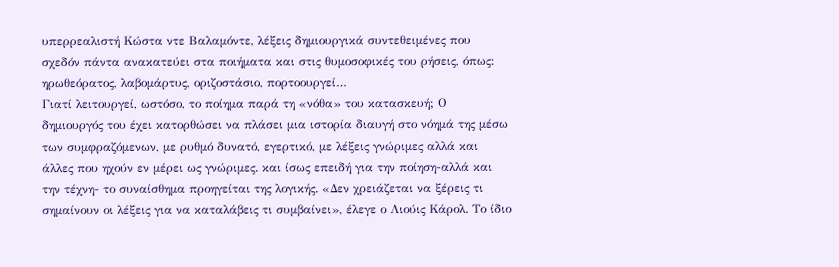υπερρεαλιστή Κώστα ντε Βαλαμόντε, λέξεις δημιουργικά συντεθειμένες που σχεδόν πάντα ανακατεύει στα ποιήματα και στις θυμοσοφικές του ρήσεις, όπως: ηρωθεόρατος, λαβομάρτυς, οριζοστάσιο, πορτοουργεί…
Γιατί λειτουργεί, ωστόσο, το ποίημα παρά τη «νόθα» του κατασκευή; Ο δημιουργός του έχει κατορθώσει να πλάσει μια ιστορία διαυγή στο νόημά της μέσω των συμφραζόμενων, με ρυθμό δυνατό, εγερτικό, με λέξεις γνώριμες αλλά και άλλες που ηχούν εν μέρει ως γνώριμες. και ίσως επειδή για την ποίηση-αλλά και την τέχνη- το συναίσθημα προηγείται της λογικής. «Δεν χρειάζεται να ξέρεις τι σημαίνουν οι λέξεις για να καταλάβεις τι συμβαίνει», έλεγε ο Λιούις Κάρολ. Το ίδιο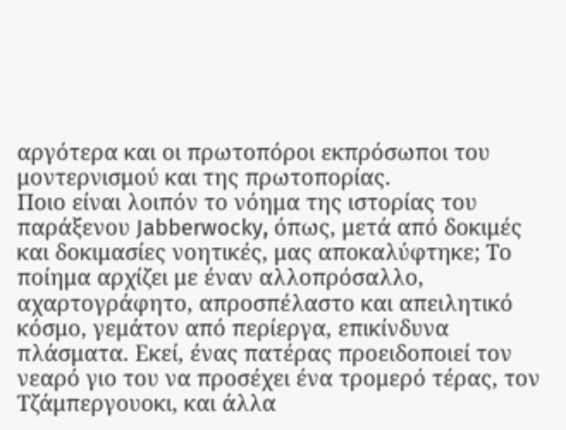αργότερα και οι πρωτοπόροι εκπρόσωποι του μοντερνισμού και της πρωτοπορίας.
Ποιο είναι λοιπόν το νόημα της ιστορίας του παράξενου Jabberwocky, όπως, μετά από δοκιμές και δοκιμασίες νοητικές, μας αποκαλύφτηκε; Το ποίημα αρχίζει με έναν αλλοπρόσαλλο, αχαρτογράφητο, απροσπέλαστο και απειλητικό κόσμο, γεμάτον από περίεργα, επικίνδυνα πλάσματα. Εκεί, ένας πατέρας προειδοποιεί τον νεαρό γιο του να προσέχει ένα τρομερό τέρας, τον Τζάμπεργουοκι, και άλλα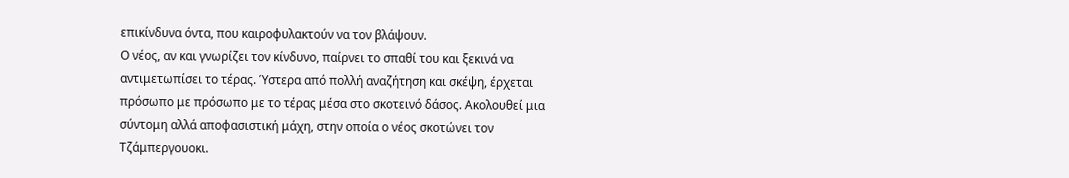επικίνδυνα όντα, που καιροφυλακτούν να τον βλάψουν.
Ο νέος, αν και γνωρίζει τον κίνδυνο, παίρνει το σπαθί του και ξεκινά να αντιμετωπίσει το τέρας. Ύστερα από πολλή αναζήτηση και σκέψη, έρχεται πρόσωπο με πρόσωπο με το τέρας μέσα στο σκοτεινό δάσος. Ακολουθεί μια σύντομη αλλά αποφασιστική μάχη, στην οποία ο νέος σκοτώνει τον Τζάμπεργουοκι.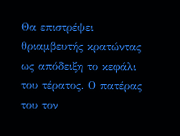Θα επιστρέψει θριαμβευτής κρατώντας ως απόδειξη το κεφάλι του τέρατος. Ο πατέρας του τον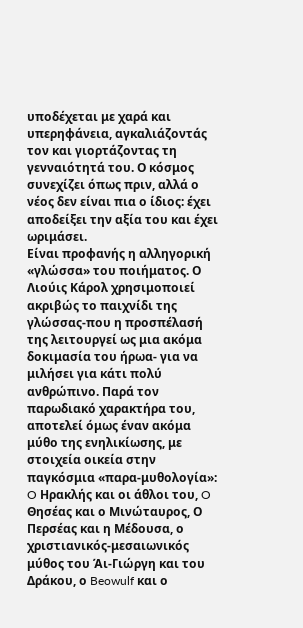υποδέχεται με χαρά και υπερηφάνεια, αγκαλιάζοντάς τον και γιορτάζοντας τη γενναιότητά του. Ο κόσμος συνεχίζει όπως πριν, αλλά ο νέος δεν είναι πια ο ίδιος: έχει αποδείξει την αξία του και έχει ωριμάσει.
Είναι προφανής η αλληγορική «γλώσσα» του ποιήματος. Ο Λιούις Κάρολ χρησιμοποιεί ακριβώς το παιχνίδι της γλώσσας-που η προσπέλασή της λειτουργεί ως μια ακόμα δοκιμασία του ήρωα- για να μιλήσει για κάτι πολύ ανθρώπινο. Παρά τον παρωδιακό χαρακτήρα του, αποτελεί όμως έναν ακόμα μύθο της ενηλικίωσης, με στοιχεία οικεία στην παγκόσμια «παρα-μυθολογία»: O Ηρακλής και οι άθλοι του, O Θησέας και ο Μινώταυρος, Ο Περσέας και η Μέδουσα, ο χριστιανικός-μεσαιωνικός μύθος του Άι-Γιώργη και του Δράκου, ο Beowulf και ο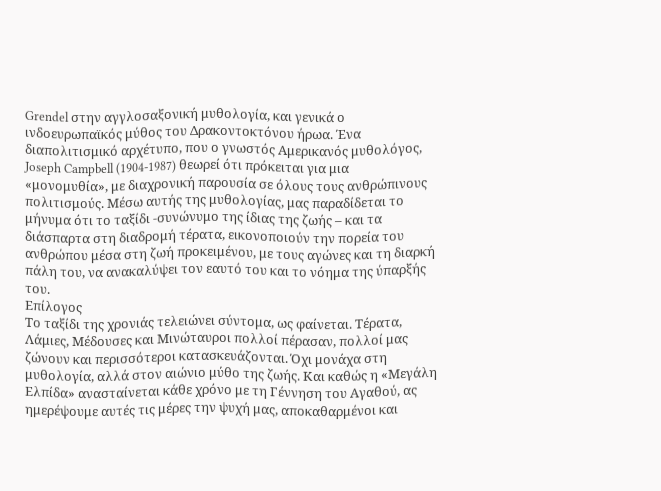Grendel στην αγγλοσαξονική μυθολογία, και γενικά ο ινδοευρωπαϊκός μύθος του Δρακοντοκτόνου ήρωα. Ένα διαπολιτισμικό αρχέτυπο, που ο γνωστός Αμερικανός μυθολόγος, Joseph Campbell (1904-1987) θεωρεί ότι πρόκειται για μια «μονομυθία», με διαχρονική παρουσία σε όλους τους ανθρώπινους πολιτισμούς. Μέσω αυτής της μυθολογίας, μας παραδίδεται το μήνυμα ότι το ταξίδι -συνώνυμο της ίδιας της ζωής – και τα διάσπαρτα στη διαδρομή τέρατα, εικονοποιούν την πορεία του ανθρώπου μέσα στη ζωή προκειμένου, με τους αγώνες και τη διαρκή πάλη του, να ανακαλύψει τον εαυτό του και το νόημα της ύπαρξής του.
Επίλογος
Το ταξίδι της χρονιάς τελειώνει σύντομα, ως φαίνεται. Τέρατα, Λάμιες, Μέδουσες και Μινώταυροι πολλοί πέρασαν, πολλοί μας ζώνουν και περισσότεροι κατασκευάζονται. Όχι μονάχα στη μυθολογία, αλλά στον αιώνιο μύθο της ζωής. Και καθώς η «Μεγάλη Ελπίδα» ανασταίνεται κάθε χρόνο με τη Γέννηση του Αγαθού, ας ημερέψουμε αυτές τις μέρες την ψυχή μας, αποκαθαρμένοι και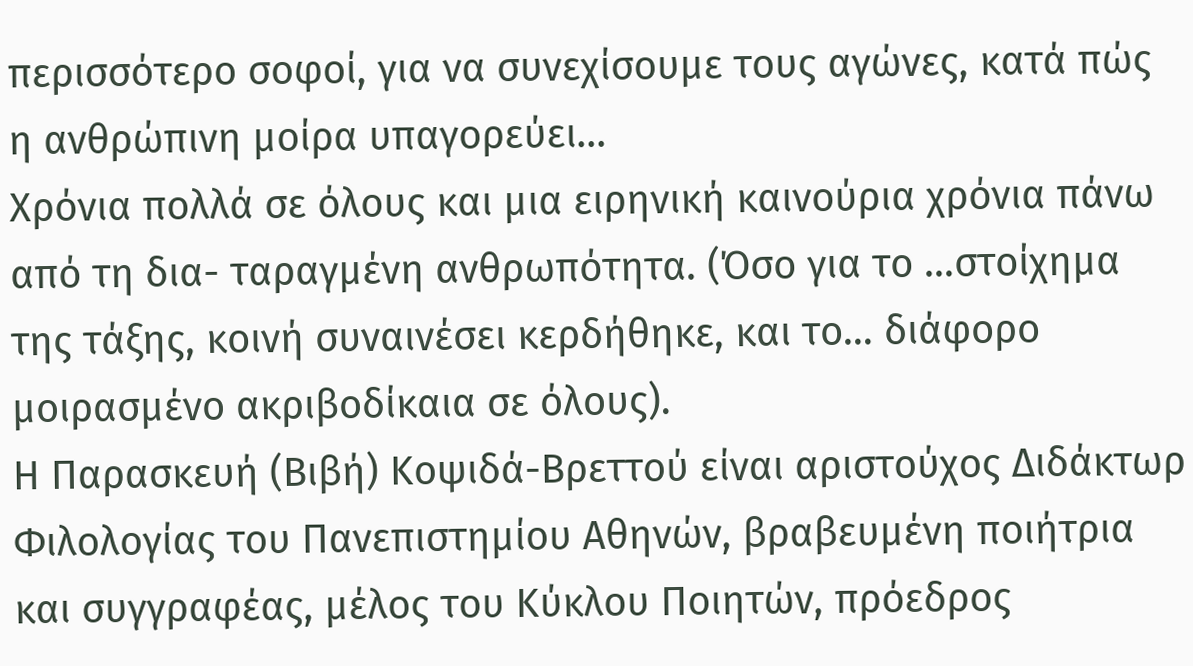περισσότερο σοφοί, για να συνεχίσουμε τους αγώνες, κατά πώς η ανθρώπινη μοίρα υπαγορεύει…
Χρόνια πολλά σε όλους και μια ειρηνική καινούρια χρόνια πάνω από τη δια- ταραγμένη ανθρωπότητα. (Όσο για το …στοίχημα της τάξης, κοινή συναινέσει κερδήθηκε, και το… διάφορο μοιρασμένο ακριβοδίκαια σε όλους).
Η Παρασκευή (Βιβή) Κοψιδά-Βρεττού είναι αριστούχος Διδάκτωρ Φιλολογίας του Πανεπιστημίου Αθηνών, βραβευμένη ποιήτρια και συγγραφέας, μέλος του Κύκλου Ποιητών, πρόεδρος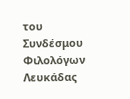του Συνδέσμου Φιλολόγων Λευκάδας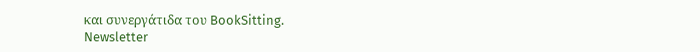και συνεργάτιδα του BookSitting.
Newsletter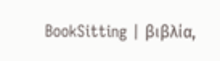BookSitting | βιβλία,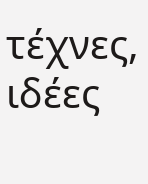τέχνες, ιδέες